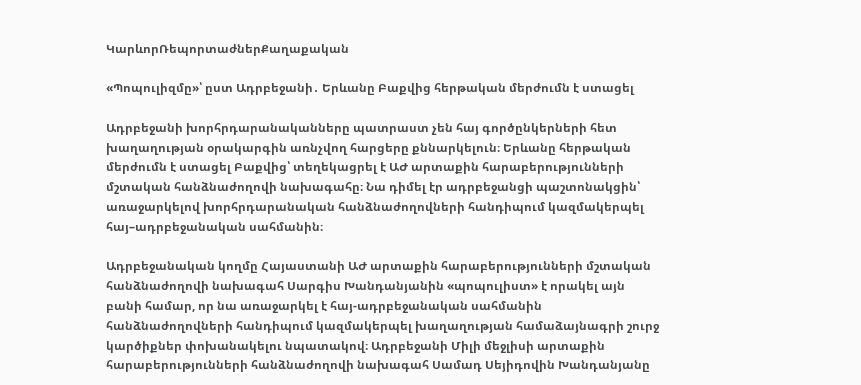ԿարևորՌեպորտաժներՔաղաքական

«Պոպուլիզմը»՝ ըստ Ադրբեջանի․ Երևանը Բաքվից հերթական մերժումն է ստացել

Ադրբեջանի խորհրդարանականները պատրաստ չեն հայ գործընկերների հետ խաղաղության օրակարգին առնչվող հարցերը քննարկելուն։ Երևանը հերթական մերժումն է ստացել Բաքվից՝ տեղեկացրել է ԱԺ արտաքին հարաբերությունների մշտական հանձնաժողովի նախագահը։ Նա դիմել էր ադրբեջանցի պաշտոնակցին՝ առաջարկելով խորհրդարանական հանձնաժողովների հանդիպում կազմակերպել հայ–ադրբեջանական սահմանին։

Ադրբեջանական կողմը Հայաստանի ԱԺ արտաքին հարաբերությունների մշտական հանձնաժողովի նախագահ Սարգիս Խանդանյանին «պոպուլիստ» է որակել այն բանի համար, որ նա առաջարկել է հայ-ադրբեջանական սահմանին հանձնաժողովների հանդիպում կազմակերպել խաղաղության համաձայնագրի շուրջ կարծիքներ փոխանակելու նպատակով։ Ադրբեջանի Միլի մեջլիսի արտաքին հարաբերությունների հանձնաժողովի նախագահ Սամադ Սեյիդովին Խանդանյանը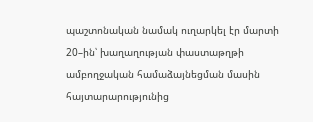պաշտոնական նամակ ուղարկել էր մարտի 20–ին՝ խաղաղության փաստաթղթի ամբողջական համաձայնեցման մասին հայտարարությունից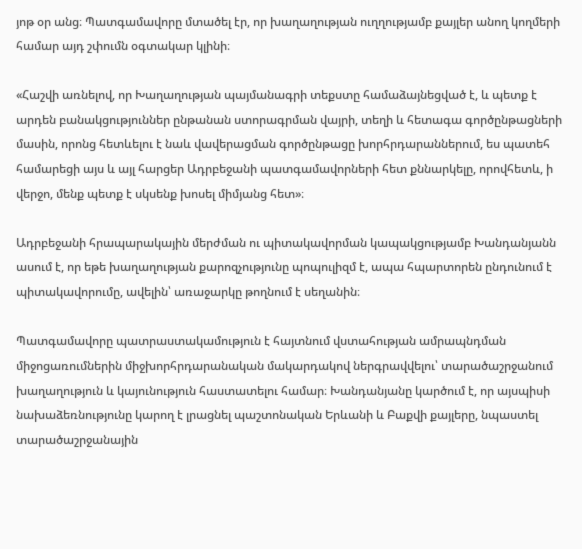յոթ օր անց։ Պատգամավորը մտածել էր, որ խաղաղության ուղղությամբ քայլեր անող կողմերի համար այդ շփումն օգտակար կլինի։

«Հաշվի առնելով, որ Խաղաղության պայմանագրի տեքստը համաձայնեցված է, և պետք է արդեն բանակցություններ ընթանան ստորագրման վայրի, տեղի և հետագա գործընթացների մասին, որոնց հետևելու է նաև վավերացման գործընթացը խորհրդարաններում, ես պատեհ համարեցի այս և այլ հարցեր Ադրբեջանի պատգամավորների հետ քննարկելը, որովհետև, ի վերջո, մենք պետք է սկսենք խոսել միմյանց հետ»։

Ադրբեջանի հրապարակային մերժման ու պիտակավորման կապակցությամբ Խանդանյանն ասում է, որ եթե խաղաղության քարոզչությունը պոպուլիզմ է, ապա հպարտորեն ընդունում է պիտակավորումը, ավելին՝ առաջարկը թողնում է սեղանին։

Պատգամավորը պատրաստակամություն է հայտնում վստահության ամրապնդման միջոցառումներին միջխորհրդարանական մակարդակով ներգրավվելու՝ տարածաշրջանում խաղաղություն և կայունություն հաստատելու համար։ Խանդանյանը կարծում է, որ այսպիսի նախաձեռնությունը կարող է լրացնել պաշտոնական Երևանի և Բաքվի քայլերը, նպաստել տարածաշրջանային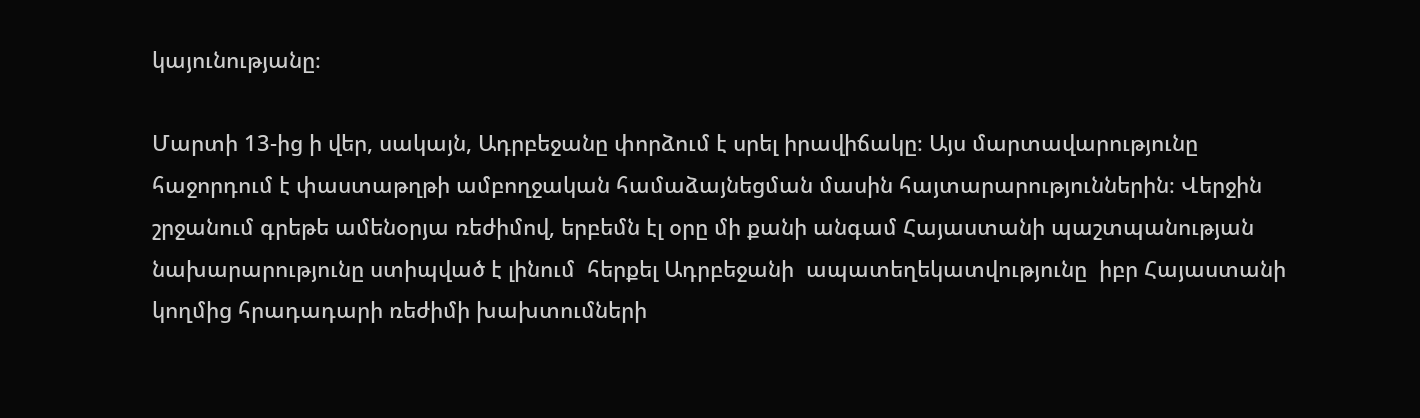կայունությանը։

Մարտի 13-ից ի վեր, սակայն, Ադրբեջանը փորձում է սրել իրավիճակը։ Այս մարտավարությունը հաջորդում է փաստաթղթի ամբողջական համաձայնեցման մասին հայտարարություններին։ Վերջին շրջանում գրեթե ամենօրյա ռեժիմով, երբեմն էլ օրը մի քանի անգամ Հայաստանի պաշտպանության նախարարությունը ստիպված է լինում  հերքել Ադրբեջանի  ապատեղեկատվությունը  իբր Հայաստանի կողմից հրադադարի ռեժիմի խախտումների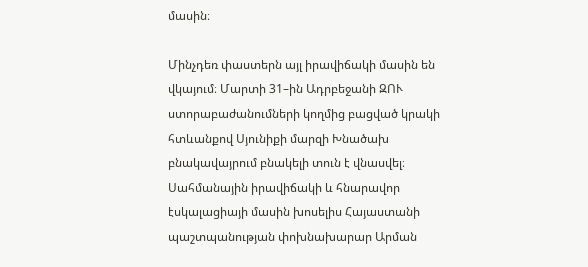մասին։

Մինչդեռ փաստերն այլ իրավիճակի մասին են վկայում։ Մարտի 31–ին Ադրբեջանի ԶՈՒ ստորաբաժանումների կողմից բացված կրակի հտևանքով Սյունիքի մարզի Խնածախ բնակավայրում բնակելի տուն է վնասվել։ Սահմանային իրավիճակի և հնարավոր էսկալացիայի մասին խոսելիս Հայաստանի պաշտպանության փոխնախարար Արման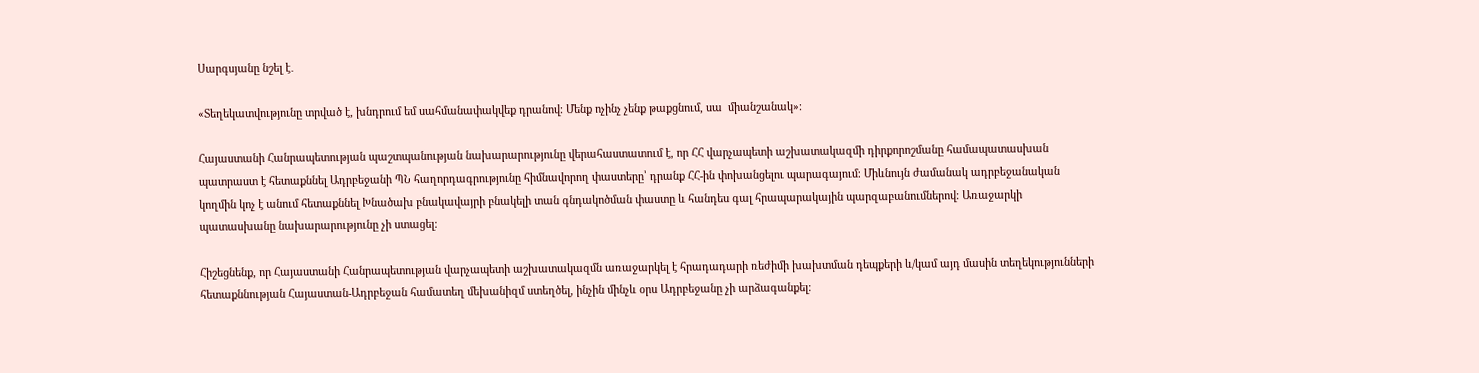Սարգսյանը նշել է․

«Տեղեկատվությունը տրված է, խնդրում եմ սահմանափակվեք դրանով։ Մենք ոչինչ չենք թաքցնում, սա  միանշանակ»։

Հայաստանի Հանրապետության պաշտպանության նախարարությունը վերահաստատում է, որ ՀՀ վարչապետի աշխատակազմի դիրքորոշմանը համապատասխան պատրաստ է հետաքննել Ադրբեջանի ՊՆ հաղորդագրությունը հիմնավորող փաստերը՝ դրանք ՀՀ-ին փոխանցելու պարագայում։ Միևնույն ժամանակ ադրբեջանական կողմին կոչ է անում հետաքննել Խնածախ բնակավայրի բնակելի տան գնդակոծման փաստը և հանդես գալ հրապարակային պարզաբանումներով։ Առաջարկի պատասխանը նախարարությունը չի ստացել։

Հիշեցնենք, որ Հայաստանի Հանրապետության վարչապետի աշխատակազմն առաջարկել է հրադադարի ռեժիմի խախտման դեպքերի և/կամ այդ մասին տեղեկությունների հետաքննության Հայաստան-Ադրբեջան համատեղ մեխանիզմ ստեղծել, ինչին մինչև օրս Ադրբեջանը չի արձագանքել։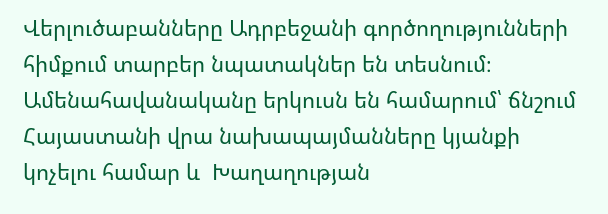Վերլուծաբանները Ադրբեջանի գործողությունների հիմքում տարբեր նպատակներ են տեսնում։ Ամենահավանականը երկուսն են համարում՝ ճնշում Հայաստանի վրա նախապայմանները կյանքի կոչելու համար և  Խաղաղության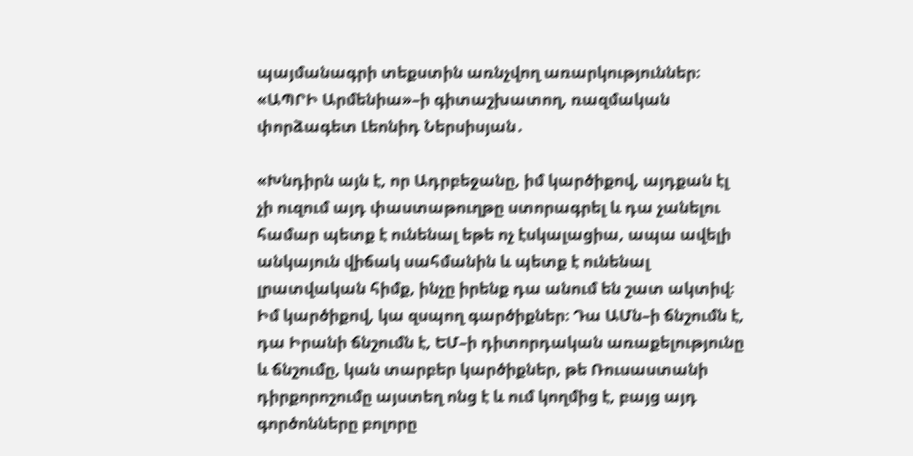պայմանագրի տեքստին առնչվող առարկություններ։ «ԱՊՐԻ Արմենիա»–ի գիտաշխատող, ռազմական փորձագետ Լեոնիդ Ներսիսյան․

«Խնդիրն այն է, որ Ադրբեջանը, իմ կարծիքով, այդքան էլ չի ուզում այդ փաստաթուղթը ստորագրել և դա չանելու համար պետք է ունենալ եթե ոչ էսկալացիա, ապա ավելի անկայուն վիճակ սահմանին և պետք է ունենալ լրատվական հիմք, ինչը իրենք դա անում են շատ ակտիվ։ Իմ կարծիքով, կա զսպող գարծիքներ։ Դա ԱՄն–ի ճնշումն է, դա Իրանի ճնշումն է, ԵՄ–ի դիտորդական առաքելությունը և ճնշումը, կան տարբեր կարծիքներ, թե Ռուսաստանի դիրքորոշումը այստեղ ոնց է և ում կողմից է, բայց այդ գործոնները բոլորը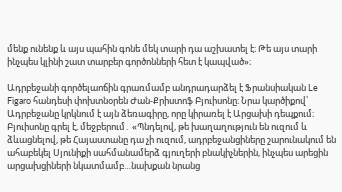մենք ունենք և այս պահին գոնե մեկ տարի դա աշխատել է։ Թե այս տարի ինչպես կլինի շատ տարբեր գործոնների հետ է կապված»։

Ադրբեջանի գործելաոճին գրառմամբ անդրադարձել է Ֆրանսիական Le Figaro հանդեսի փոխտնօրեն Ժան-Քրիստոֆ Բյուիսոնը։ Նրա կարծիքով՝ Ադրբեջանը կրկնում է այն ձեռագիրը, որը կիրառել է Արցախի դեպքում։ Բյուիսոնը գրել է, մեջբերում․ «Պնդելով, թե խաղաղություն են ուզում և ձևացնելով, թե Հայաստանը դա չի ուզում, ադրբեջանցիները շարունակում են ահաբեկել Սյունիքի սահմանամերձ գյուղերի բնակիչներին, ինչպես արեցին արցախցիների նկատմամբ…նախքան նրանց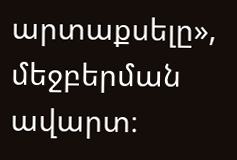արտաքսելը», մեջբերման ավարտ։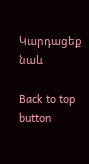Կարդացեք նաև

Back to top button